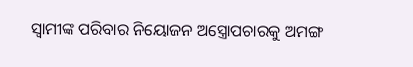ସ୍ୱାମୀଙ୍କ ପରିବାର ନିୟୋଜନ ଅସ୍ତ୍ରୋପଚାରକୁ ଅମଙ୍ଗ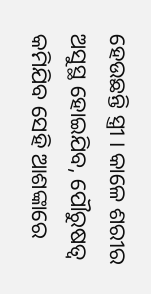ହେଉଛନ୍ତି ସ୍ତ୍ରୀ । କାଳେ ଶରୀର ଅସୁସ୍ଥ ହୋଇଯିବ, ପୌରୁଷତ୍ୱ କମିଯିବ ସେହି ଆଶଙ୍କାରେ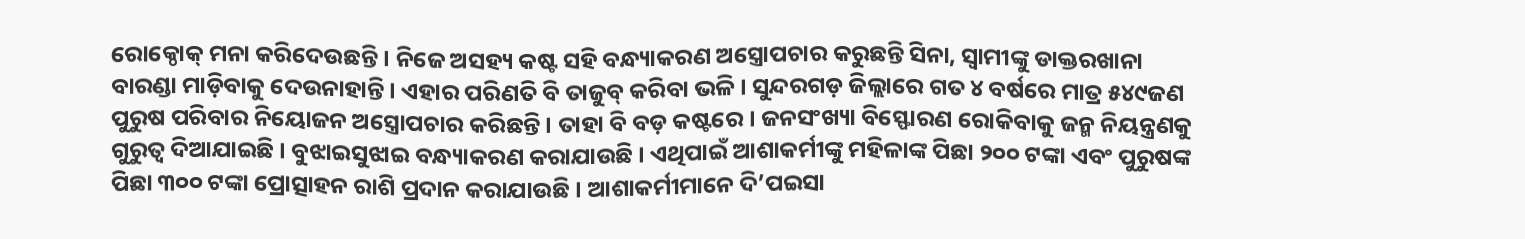ରୋକ୍ଠୋକ୍ ମନା କରିଦେଉଛନ୍ତି । ନିଜେ ଅସହ୍ୟ କଷ୍ଟ ସହି ବନ୍ଧ୍ୟାକରଣ ଅସ୍ତ୍ରୋପଚାର କରୁଛନ୍ତି ସିନା, ସ୍ୱାମୀଙ୍କୁ ଡାକ୍ତରଖାନା ବାରଣ୍ଡା ମାଡ଼ିବାକୁ ଦେଉନାହାନ୍ତି । ଏହାର ପରିଣତି ବି ତାଜୁବ୍ କରିବା ଭଳି । ସୁନ୍ଦରଗଡ଼ ଜିଲ୍ଲାରେ ଗତ ୪ ବର୍ଷରେ ମାତ୍ର ୫୪୯ଜଣ ପୁରୁଷ ପରିବାର ନିୟୋଜନ ଅସ୍ତ୍ରୋପଚାର କରିଛନ୍ତି । ତାହା ବି ବଡ଼ କଷ୍ଟରେ । ଜନସଂଖ୍ୟା ବିସ୍ଫୋରଣ ରୋକିବାକୁ ଜନ୍ମ ନିୟନ୍ତ୍ରଣକୁ ଗୁରୁତ୍ୱ ଦିଆଯାଇଛି । ବୁଝାଇସୁଝାଇ ବନ୍ଧ୍ୟାକରଣ କରାଯାଉଛି । ଏଥିପାଇଁ ଆଶାକର୍ମୀଙ୍କୁ ମହିଳାଙ୍କ ପିଛା ୨୦୦ ଟଙ୍କା ଏବଂ ପୁରୁଷଙ୍କ ପିଛା ୩୦୦ ଟଙ୍କା ପ୍ରୋତ୍ସାହନ ରାଶି ପ୍ରଦାନ କରାଯାଉଛି । ଆଶାକର୍ମୀମାନେ ଦି’ପଇସା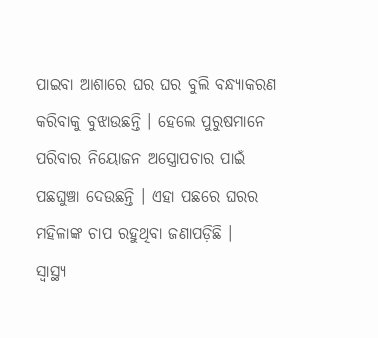ପାଇବା ଆଶାରେ ଘର ଘର ବୁଲି ବନ୍ଧ୍ୟାକରଣ କରିବାକୁ ବୁଝାଉଛନ୍ତି । ହେଲେ ପୁରୁଷମାନେ ପରିବାର ନିୟୋଜନ ଅସ୍ତ୍ରୋପଚାର ପାଇଁ ପଛଘୁଞ୍ଚା ଦେଉଛନ୍ତି । ଏହା ପଛରେ ଘରର ମହିଳାଙ୍କ ଚାପ ରହୁଥିବା ଜଣାପଡ଼ିଛି ।
ସ୍ୱାସ୍ଥ୍ୟ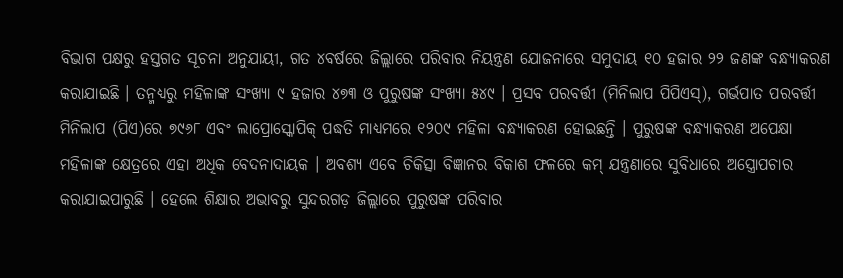ବିଭାଗ ପକ୍ଷରୁ ହସ୍ତଗତ ସୂଚନା ଅନୁଯାୟୀ, ଗତ ୪ବର୍ଷରେ ଜିଲ୍ଲାରେ ପରିବାର ନିୟନ୍ତ୍ରଣ ଯୋଜନାରେ ସମୁଦାୟ ୧୦ ହଜାର ୨୨ ଜଣଙ୍କ ବନ୍ଧ୍ୟାକରଣ କରାଯାଇଛି । ତନ୍ମଧ୍ୟରୁ ମହିଳାଙ୍କ ସଂଖ୍ୟା ୯ ହଜାର ୪୭୩ ଓ ପୁରୁଷଙ୍କ ସଂଖ୍ୟା ୫୪୯ । ପ୍ରସବ ପରବର୍ତ୍ତୀ (ମିନିଲାପ ପିପିଏସ୍), ଗର୍ଭପାତ ପରବର୍ତ୍ତୀ ମିନିଲାପ (ପିଏ)ରେ ୭୯୬୮ ଏବଂ ଲାପ୍ରୋସ୍କୋପିକ୍ ପଦ୍ଧତି ମାଧ୍ୟମରେ ୧୨୦୯ ମହିଳା ବନ୍ଧ୍ୟାକରଣ ହୋଇଛନ୍ତି । ପୁରୁଷଙ୍କ ବନ୍ଧ୍ୟାକରଣ ଅପେକ୍ଷା ମହିଳାଙ୍କ କ୍ଷେତ୍ରରେ ଏହା ଅଧିକ ବେଦନାଦାୟକ । ଅବଶ୍ୟ ଏବେ ଚିକିତ୍ସା ବିଜ୍ଞାନର ବିକାଶ ଫଳରେ କମ୍ ଯନ୍ତ୍ରଣାରେ ସୁବିଧାରେ ଅସ୍ତ୍ରୋପଚାର କରାଯାଇପାରୁଛି । ହେଲେ ଶିକ୍ଷାର ଅଭାବରୁ ସୁନ୍ଦରଗଡ଼ ଜିଲ୍ଲାରେ ପୁରୁଷଙ୍କ ପରିବାର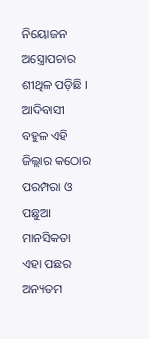ନିୟୋଜନ ଅସ୍ତ୍ରୋପଚାର ଶୀଥିଳ ପଡ଼ିଛି । ଆଦିବାସୀ ବହୁଳ ଏହି ଜିଲ୍ଲାର କଠୋର ପରମ୍ପରା ଓ ପଛୁଆ ମାନସିକତା ଏହା ପଛର ଅନ୍ୟତମ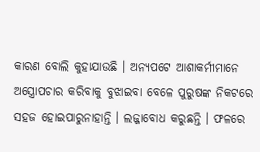କାରଣ ବୋଲି କୁହାଯାଉଛି । ଅନ୍ୟପଟେ ଆଶାକର୍ମୀମାନେ ଅସ୍ତ୍ରୋପଚାର କରିବାକୁ ବୁଝାଇବା ବେଳେ ପୁରୁଷଙ୍କ ନିକଟରେ ସହଜ ହୋଇପାରୁନାହାନ୍ତି । ଲଜ୍ଜାବୋଧ କରୁଛନ୍ତି । ଫଳରେ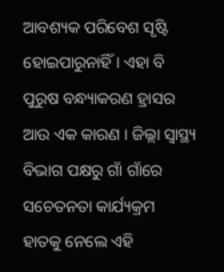ଆବଶ୍ୟକ ପରିବେଶ ସୃଷ୍ଟି ହୋଇପାରୁନାହିଁ । ଏହା ବି ପୁରୁଷ ବନ୍ଧ୍ୟାକରଣ ହ୍ରାସର ଆଉ ଏକ କାରଣ । ଜିଲ୍ଲା ସ୍ୱାସ୍ଥ୍ୟ ବିଭାଗ ପକ୍ଷରୁ ଗାଁ ଗାଁରେ ସଚେତନତା କାର୍ଯ୍ୟକ୍ରମ ହାତକୁ ନେଲେ ଏହି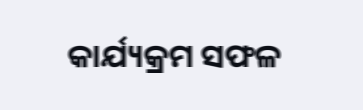କାର୍ଯ୍ୟକ୍ରମ ସଫଳ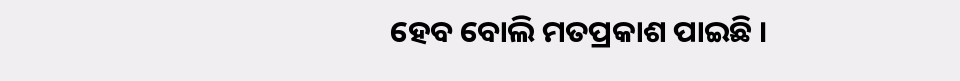ହେବ ବୋଲି ମତପ୍ରକାଶ ପାଇଛି ।